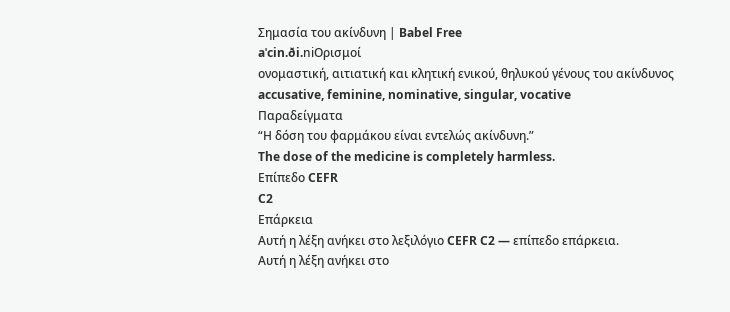Σημασία του ακίνδυνη | Babel Free
aˈcin.ði.niΟρισμοί
ονομαστική, αιτιατική και κλητική ενικού, θηλυκού γένους του ακίνδυνος
accusative, feminine, nominative, singular, vocative
Παραδείγματα
“Η δόση του φαρμάκου είναι εντελώς ακίνδυνη.”
The dose of the medicine is completely harmless.
Επίπεδο CEFR
C2
Επάρκεια
Αυτή η λέξη ανήκει στο λεξιλόγιο CEFR C2 — επίπεδο επάρκεια.
Αυτή η λέξη ανήκει στο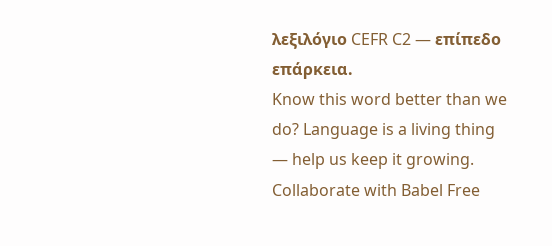λεξιλόγιο CEFR C2 — επίπεδο επάρκεια.
Know this word better than we do? Language is a living thing — help us keep it growing. Collaborate with Babel Free